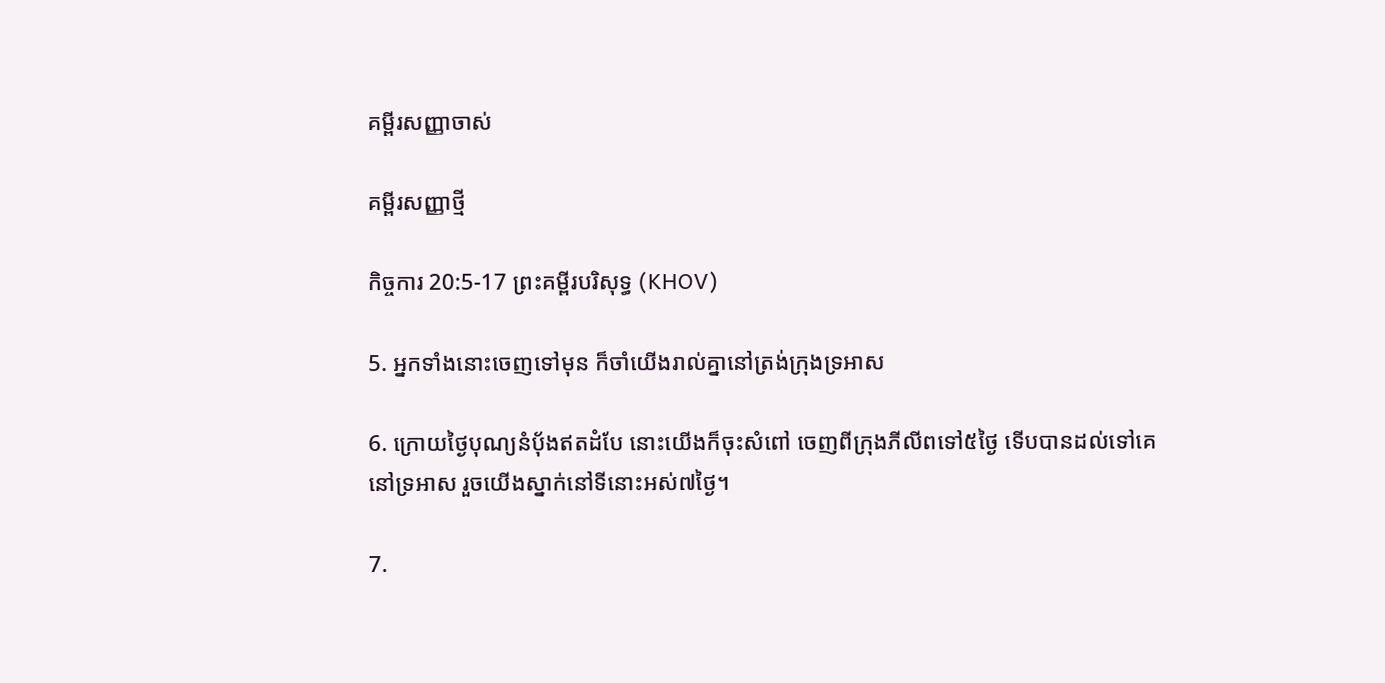គម្ពីរសញ្ញាចាស់

គម្ពីរសញ្ញាថ្មី

កិច្ចការ 20:5-17 ព្រះគម្ពីរបរិសុទ្ធ (KHOV)

5. អ្នកទាំងនោះចេញទៅមុន ក៏ចាំយើងរាល់គ្នានៅត្រង់ក្រុងទ្រអាស

6. ក្រោយថ្ងៃបុណ្យនំបុ័ងឥតដំបែ នោះយើងក៏ចុះសំពៅ ចេញពីក្រុងភីលីពទៅ៥ថ្ងៃ ទើបបានដល់ទៅគេនៅទ្រអាស រួចយើងស្នាក់នៅទីនោះអស់៧ថ្ងៃ។

7.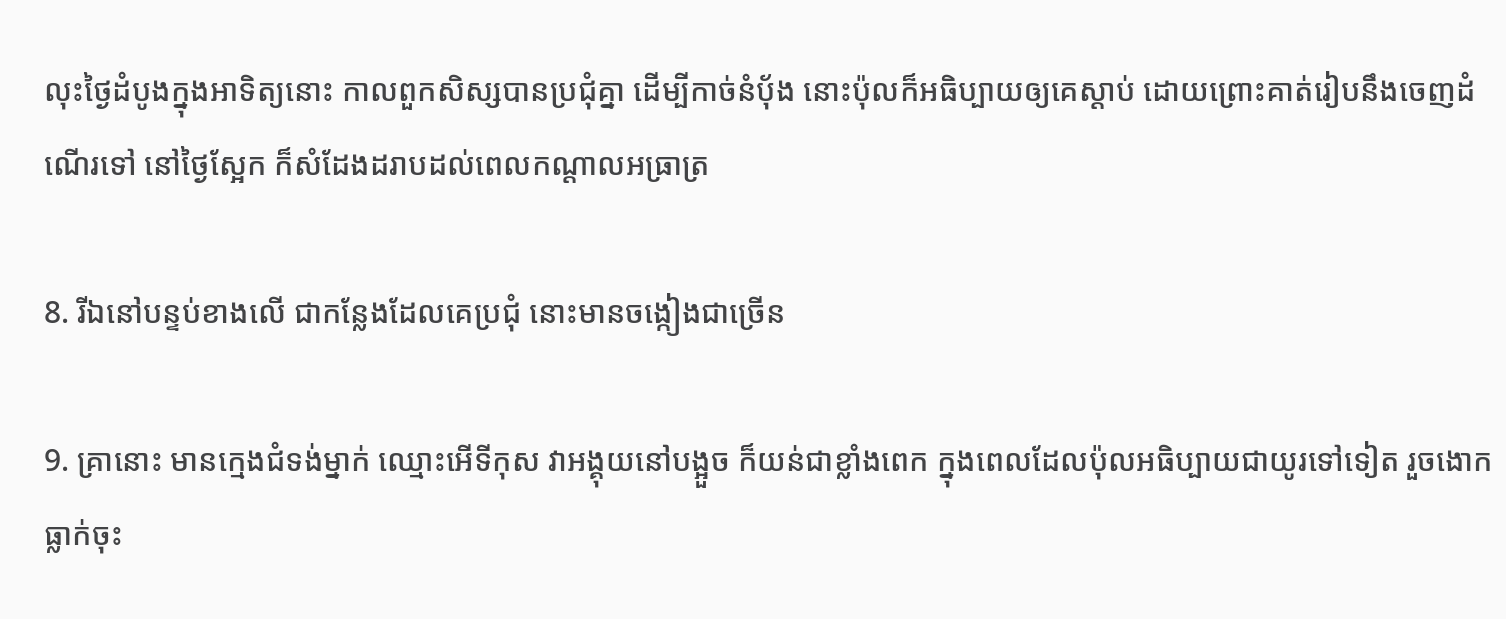លុះថ្ងៃដំបូងក្នុងអាទិត្យនោះ កាលពួកសិស្សបានប្រជុំគ្នា ដើម្បីកាច់នំបុ័ង នោះប៉ុលក៏អធិប្បាយឲ្យគេស្តាប់ ដោយព្រោះគាត់រៀបនឹងចេញដំណើរទៅ នៅថ្ងៃស្អែក ក៏សំដែងដរាបដល់ពេលកណ្តាលអធ្រាត្រ

8. រីឯនៅបន្ទប់ខាងលើ ជាកន្លែងដែលគេប្រជុំ នោះមានចង្កៀងជាច្រើន

9. គ្រានោះ មានក្មេងជំទង់ម្នាក់ ឈ្មោះអើទី‌កុស វាអង្គុយនៅបង្អួច ក៏យន់ជាខ្លាំងពេក ក្នុងពេលដែលប៉ុលអធិប្បាយជាយូរទៅទៀត រួចងោកធ្លាក់ចុះ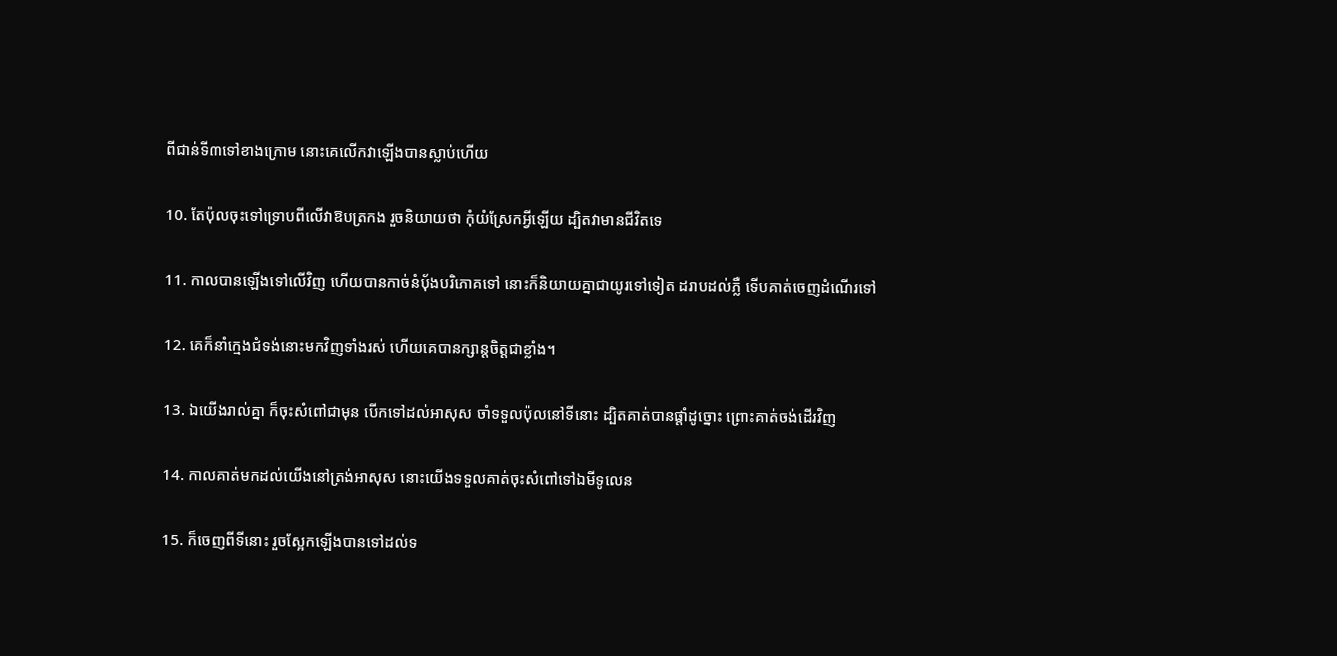ពីជាន់ទី៣ទៅខាងក្រោម នោះគេលើកវាឡើងបានស្លាប់ហើយ

10. តែប៉ុលចុះទៅទ្រោបពីលើវាឱបត្រកង រួចនិយាយថា កុំយំស្រែកអ្វីឡើយ ដ្បិតវាមានជីវិតទេ

11. កាលបានឡើងទៅលើវិញ ហើយបានកាច់នំបុ័ងបរិភោគទៅ នោះក៏និយាយគ្នាជាយូរទៅទៀត ដរាបដល់ភ្លឺ ទើបគាត់ចេញដំណើរទៅ

12. គេក៏នាំក្មេងជំទង់នោះមកវិញទាំងរស់ ហើយគេបានក្សាន្តចិត្តជាខ្លាំង។

13. ឯយើងរាល់គ្នា ក៏ចុះសំពៅជាមុន បើកទៅដល់អាសុស ចាំទទួលប៉ុលនៅទីនោះ ដ្បិតគាត់បានផ្តាំដូច្នោះ ព្រោះគាត់ចង់ដើរវិញ

14. កាលគាត់មកដល់យើងនៅត្រង់អាសុស នោះយើងទទួលគាត់ចុះសំពៅទៅឯមីទូលេន

15. ក៏ចេញពីទីនោះ រួចស្អែកឡើងបានទៅដល់ទ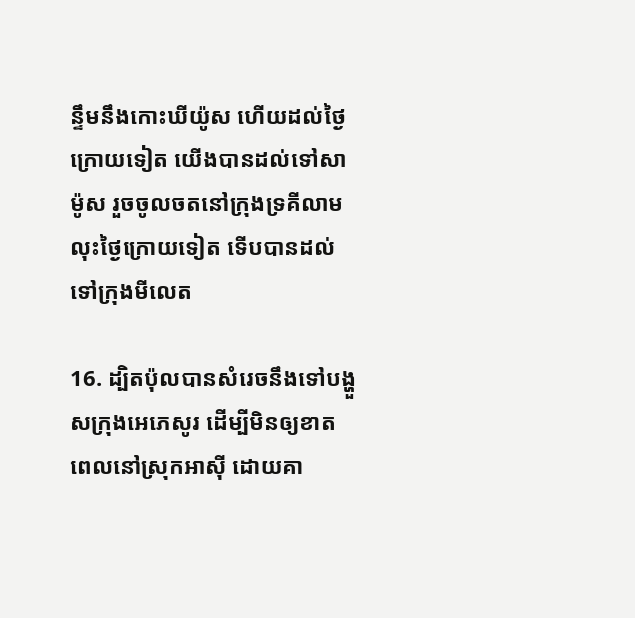ន្ទឹមនឹងកោះឃីយ៉ូស ហើយដល់ថ្ងៃក្រោយទៀត យើងបានដល់ទៅសាម៉ូស រួចចូលចតនៅក្រុងទ្រគីលាម លុះថ្ងៃក្រោយទៀត ទើបបានដល់ទៅក្រុងមីលេត

16. ដ្បិតប៉ុលបានសំរេចនឹងទៅបង្ហួសក្រុងអេភេសូរ ដើម្បីមិនឲ្យខាតពេលនៅស្រុកអាស៊ី ដោយគា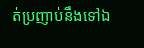ត់ប្រញាប់នឹងទៅឯ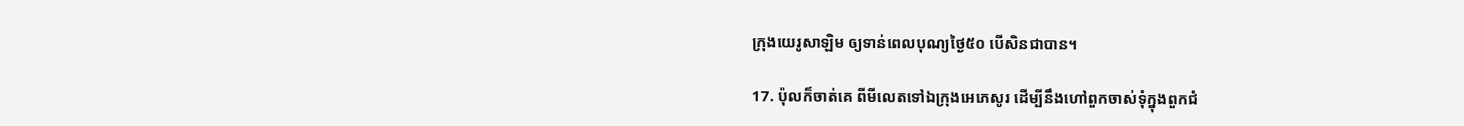ក្រុងយេរូ‌សាឡិម ឲ្យទាន់ពេលបុណ្យថ្ងៃ៥០ បើសិនជាបាន។

17. ប៉ុលក៏ចាត់គេ ពីមីលេតទៅឯក្រុងអេភេសូរ ដើម្បីនឹងហៅពួកចាស់‌ទុំក្នុងពួកជំ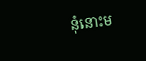នុំនោះម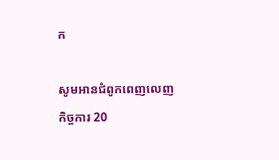ក

សូមអានជំពូកពេញលេញ កិច្ចការ 20